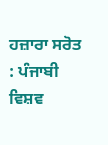ਹਜ਼ਾਰਾ ਸਰੋਤ : ਪੰਜਾਬੀ ਵਿਸ਼ਵ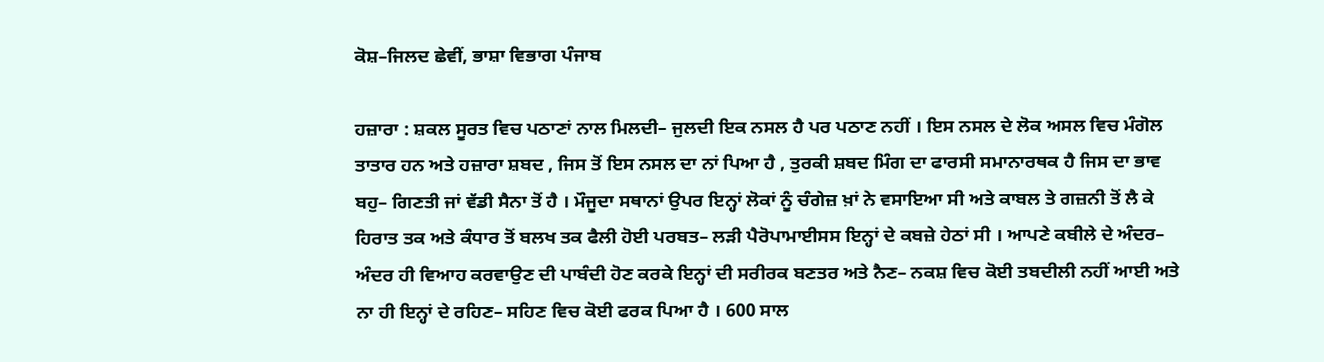ਕੋਸ਼–ਜਿਲਦ ਛੇਵੀਂ, ਭਾਸ਼ਾ ਵਿਭਾਗ ਪੰਜਾਬ

ਹਜ਼ਾਰਾ : ਸ਼ਕਲ ਸੂਰਤ ਵਿਚ ਪਠਾਣਾਂ ਨਾਲ ਮਿਲਦੀ– ਜੁਲਦੀ ਇਕ ਨਸਲ ਹੈ ਪਰ ਪਠਾਣ ਨਹੀਂ । ਇਸ ਨਸਲ ਦੇ ਲੋਕ ਅਸਲ ਵਿਚ ਮੰਗੋਲ ਤਾਤਾਰ ਹਨ ਅਤੇ ਹਜ਼ਾਰਾ ਸ਼ਬਦ , ਜਿਸ ਤੋਂ ਇਸ ਨਸਲ ਦਾ ਨਾਂ ਪਿਆ ਹੈ , ਤੁਰਕੀ ਸ਼ਬਦ ਮਿੰਗ ਦਾ ਫਾਰਸੀ ਸਮਾਨਾਰਥਕ ਹੈ ਜਿਸ ਦਾ ਭਾਵ ਬਹੁ– ਗਿਣਤੀ ਜਾਂ ਵੱਡੀ ਸੈਨਾ ਤੋਂ ਹੈ । ਮੌਜੂਦਾ ਸਥਾਨਾਂ ਉਪਰ ਇਨ੍ਹਾਂ ਲੋਕਾਂ ਨੂੰ ਚੰਗੇਜ਼ ਖ਼ਾਂ ਨੇ ਵਸਾਇਆ ਸੀ ਅਤੇ ਕਾਬਲ ਤੇ ਗਜ਼ਨੀ ਤੋਂ ਲੈ ਕੇ ਹਿਰਾਤ ਤਕ ਅਤੇ ਕੰਧਾਰ ਤੋਂ ਬਲਖ ਤਕ ਫੈਲੀ ਹੋਈ ਪਰਬਤ– ਲੜੀ ਪੈਰੋਪਾਮਾਈਸਸ ਇਨ੍ਹਾਂ ਦੇ ਕਬਜ਼ੇ ਹੇਠਾਂ ਸੀ । ਆਪਣੇ ਕਬੀਲੇ ਦੇ ਅੰਦਰ– ਅੰਦਰ ਹੀ ਵਿਆਹ ਕਰਵਾਉਣ ਦੀ ਪਾਬੰਦੀ ਹੋਣ ਕਰਕੇ ਇਨ੍ਹਾਂ ਦੀ ਸਰੀਰਕ ਬਣਤਰ ਅਤੇ ਨੈਣ– ਨਕਸ਼ ਵਿਚ ਕੋਈ ਤਬਦੀਲੀ ਨਹੀਂ ਆਈ ਅਤੇ ਨਾ ਹੀ ਇਨ੍ਹਾਂ ਦੇ ਰਹਿਣ– ਸਹਿਣ ਵਿਚ ਕੋਈ ਫਰਕ ਪਿਆ ਹੈ । 600 ਸਾਲ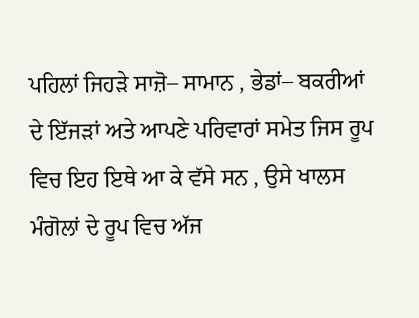ਪਹਿਲਾਂ ਜਿਹੜੇ ਸਾਜ਼ੋ– ਸਾਮਾਨ , ਭੇਡਾਂ– ਬਕਰੀਆਂ ਦੇ ਇੱਜੜਾਂ ਅਤੇ ਆਪਣੇ ਪਰਿਵਾਰਾਂ ਸਮੇਤ ਜਿਸ ਰੂਪ ਵਿਚ ਇਹ ਇਥੇ ਆ ਕੇ ਵੱਸੇ ਸਨ , ਉਸੇ ਖਾਲਸ ਮੰਗੋਲਾਂ ਦੇ ਰੂਪ ਵਿਚ ਅੱਜ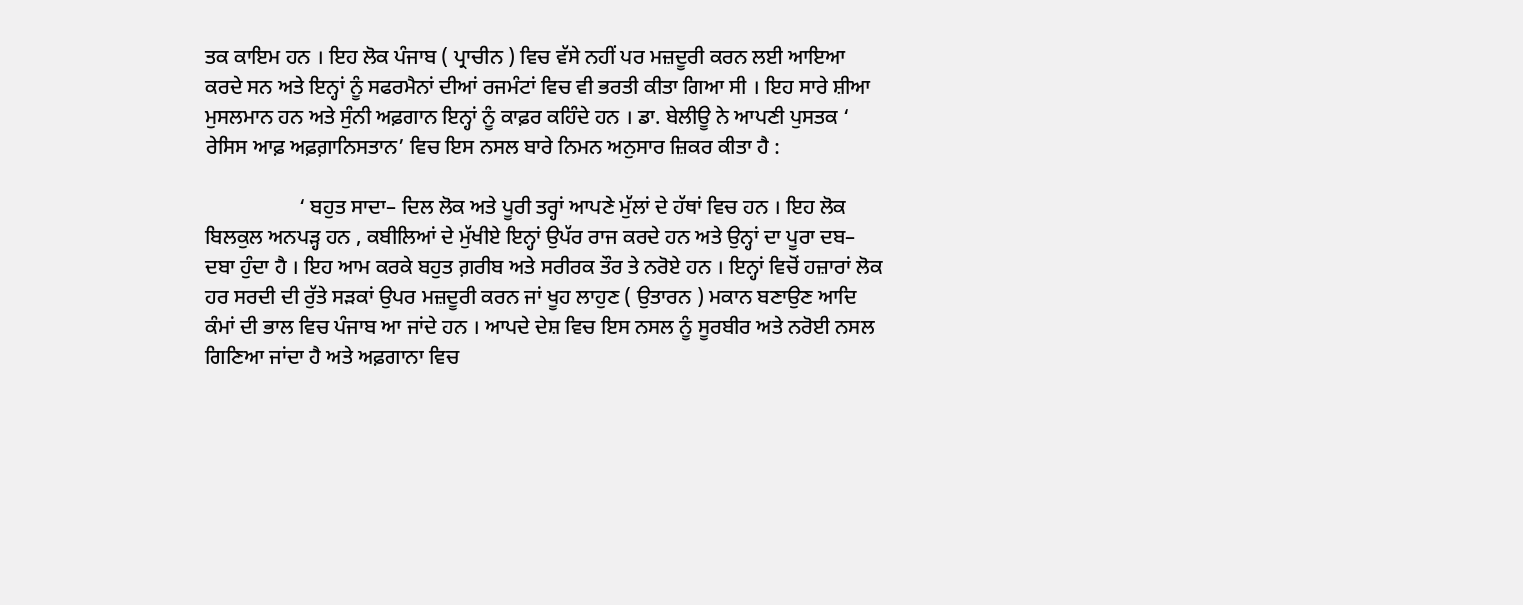ਤਕ ਕਾਇਮ ਹਨ । ਇਹ ਲੋਕ ਪੰਜਾਬ ( ਪ੍ਰਾਚੀਨ ) ਵਿਚ ਵੱਸੇ ਨਹੀਂ ਪਰ ਮਜ਼ਦੂਰੀ ਕਰਨ ਲਈ ਆਇਆ ਕਰਦੇ ਸਨ ਅਤੇ ਇਨ੍ਹਾਂ ਨੂੰ ਸਫਰਮੈਨਾਂ ਦੀਆਂ ਰਜਮੰਟਾਂ ਵਿਚ ਵੀ ਭਰਤੀ ਕੀਤਾ ਗਿਆ ਸੀ । ਇਹ ਸਾਰੇ ਸ਼ੀਆ ਮੁਸਲਮਾਨ ਹਨ ਅਤੇ ਸੁੰਨੀ ਅਫ਼ਗਾਨ ਇਨ੍ਹਾਂ ਨੂੰ ਕਾਫ਼ਰ ਕਹਿੰਦੇ ਹਨ । ਡਾ. ਬੇਲੀਊ ਨੇ ਆਪਣੀ ਪੁਸਤਕ ‘ ਰੇਸਿਸ ਆਫ਼ ਅਫ਼ਗ਼ਾਨਿਸਤਾਨ’ ਵਿਚ ਇਸ ਨਸਲ ਬਾਰੇ ਨਿਮਨ ਅਨੁਸਾਰ ਜ਼ਿਕਰ ਕੀਤਾ ਹੈ :

                  ‘ ਬਹੁਤ ਸਾਦਾ– ਦਿਲ ਲੋਕ ਅਤੇ ਪੂਰੀ ਤਰ੍ਹਾਂ ਆਪਣੇ ਮੁੱਲਾਂ ਦੇ ਹੱਥਾਂ ਵਿਚ ਹਨ । ਇਹ ਲੋਕ ਬਿਲਕੁਲ ਅਨਪੜ੍ਹ ਹਨ , ਕਬੀਲਿਆਂ ਦੇ ਮੁੱਖੀਏ ਇਨ੍ਹਾਂ ਉਪੱਰ ਰਾਜ ਕਰਦੇ ਹਨ ਅਤੇ ਉਨ੍ਹਾਂ ਦਾ ਪੂਰਾ ਦਬ– ਦਬਾ ਹੁੰਦਾ ਹੈ । ਇਹ ਆਮ ਕਰਕੇ ਬਹੁਤ ਗ਼ਰੀਬ ਅਤੇ ਸਰੀਰਕ ਤੌਰ ਤੇ ਨਰੋਏ ਹਨ । ਇਨ੍ਹਾਂ ਵਿਚੋਂ ਹਜ਼ਾਰਾਂ ਲੋਕ ਹਰ ਸਰਦੀ ਦੀ ਰੁੱਤੇ ਸੜਕਾਂ ਉਪਰ ਮਜ਼ਦੂਰੀ ਕਰਨ ਜਾਂ ਖੂਹ ਲਾਹੁਣ ( ਉਤਾਰਨ ) ਮਕਾਨ ਬਣਾਉਣ ਆਦਿ ਕੰਮਾਂ ਦੀ ਭਾਲ ਵਿਚ ਪੰਜਾਬ ਆ ਜਾਂਦੇ ਹਨ । ਆਪਦੇ ਦੇਸ਼ ਵਿਚ ਇਸ ਨਸਲ ਨੂੰ ਸੂਰਬੀਰ ਅਤੇ ਨਰੋਈ ਨਸਲ ਗਿਣਿਆ ਜਾਂਦਾ ਹੈ ਅਤੇ ਅਫ਼ਗਾਨਾ ਵਿਚ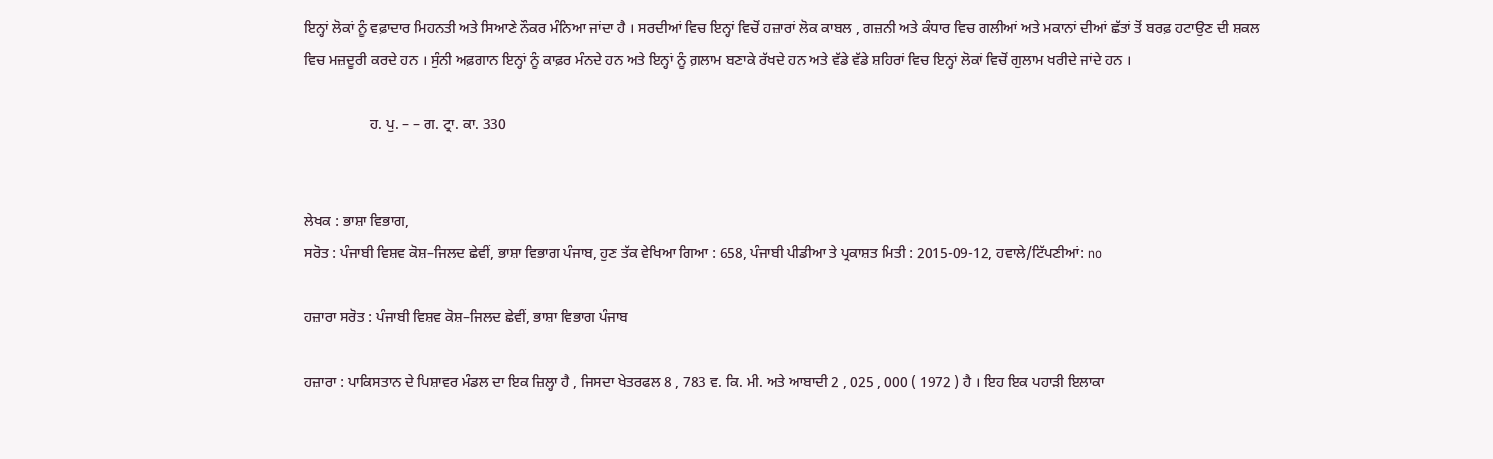ਇਨ੍ਹਾਂ ਲੋਕਾਂ ਨੂੰ ਵਫ਼ਾਦਾਰ ਮਿਹਨਤੀ ਅਤੇ ਸਿਆਣੇ ਨੌਕਰ ਮੰਨਿਆ ਜਾਂਦਾ ਹੈ । ਸਰਦੀਆਂ ਵਿਚ ਇਨ੍ਹਾਂ ਵਿਚੋਂ ਹਜ਼ਾਰਾਂ ਲੋਕ ਕਾਬਲ , ਗਜ਼ਨੀ ਅਤੇ ਕੰਧਾਰ ਵਿਚ ਗਲੀਆਂ ਅਤੇ ਮਕਾਨਾਂ ਦੀਆਂ ਛੱਤਾਂ ਤੋਂ ਬਰਫ਼ ਹਟਾਉਣ ਦੀ ਸ਼ਕਲ ਵਿਚ ਮਜ਼ਦੂਰੀ ਕਰਦੇ ਹਨ । ਸੁੰਨੀ ਅਫ਼ਗਾਨ ਇਨ੍ਹਾਂ ਨੂੰ ਕਾਫ਼ਰ ਮੰਨਦੇ ਹਨ ਅਤੇ ਇਨ੍ਹਾਂ ਨੂੰ ਗ਼ਲਾਮ ਬਣਾਕੇ ਰੱਖਦੇ ਹਨ ਅਤੇ ਵੱਡੇ ਵੱਡੇ ਸ਼ਹਿਰਾਂ ਵਿਚ ਇਨ੍ਹਾਂ ਲੋਕਾਂ ਵਿਚੋਂ ਗੁਲਾਮ ਖਰੀਦੇ ਜਾਂਦੇ ਹਨ ।

                  ਹ. ਪੁ. – – ਗ. ਟ੍ਰਾ. ਕਾ. 330


ਲੇਖਕ : ਭਾਸ਼ਾ ਵਿਭਾਗ,
ਸਰੋਤ : ਪੰਜਾਬੀ ਵਿਸ਼ਵ ਕੋਸ਼–ਜਿਲਦ ਛੇਵੀਂ, ਭਾਸ਼ਾ ਵਿਭਾਗ ਪੰਜਾਬ, ਹੁਣ ਤੱਕ ਵੇਖਿਆ ਗਿਆ : 658, ਪੰਜਾਬੀ ਪੀਡੀਆ ਤੇ ਪ੍ਰਕਾਸ਼ਤ ਮਿਤੀ : 2015-09-12, ਹਵਾਲੇ/ਟਿੱਪਣੀਆਂ: no

ਹਜ਼ਾਰਾ ਸਰੋਤ : ਪੰਜਾਬੀ ਵਿਸ਼ਵ ਕੋਸ਼–ਜਿਲਦ ਛੇਵੀਂ, ਭਾਸ਼ਾ ਵਿਭਾਗ ਪੰਜਾਬ

ਹਜ਼ਾਰਾ : ਪਾਕਿਸਤਾਨ ਦੇ ਪਿਸ਼ਾਵਰ ਮੰਡਲ ਦਾ ਇਕ ਜ਼ਿਲ੍ਹਾ ਹੈ , ਜਿਸਦਾ ਖੇਤਰਫਲ 8 , 783 ਵ. ਕਿ. ਮੀ. ਅਤੇ ਆਬਾਦੀ 2 , 025 , 000 ( 1972 ) ਹੈ । ਇਹ ਇਕ ਪਹਾੜੀ ਇਲਾਕਾ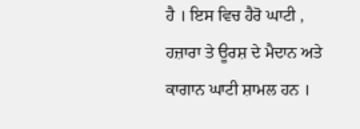ਹੈ । ਇਸ ਵਿਚ ਹੈਰੋ ਘਾਟੀ , ਹਜ਼ਾਰਾ ਤੇ ਊਰਸ਼ ਦੇ ਮੈਦਾਨ ਅਤੇ ਕਾਗਾਨ ਘਾਟੀ ਸ਼ਾਮਲ ਹਨ ।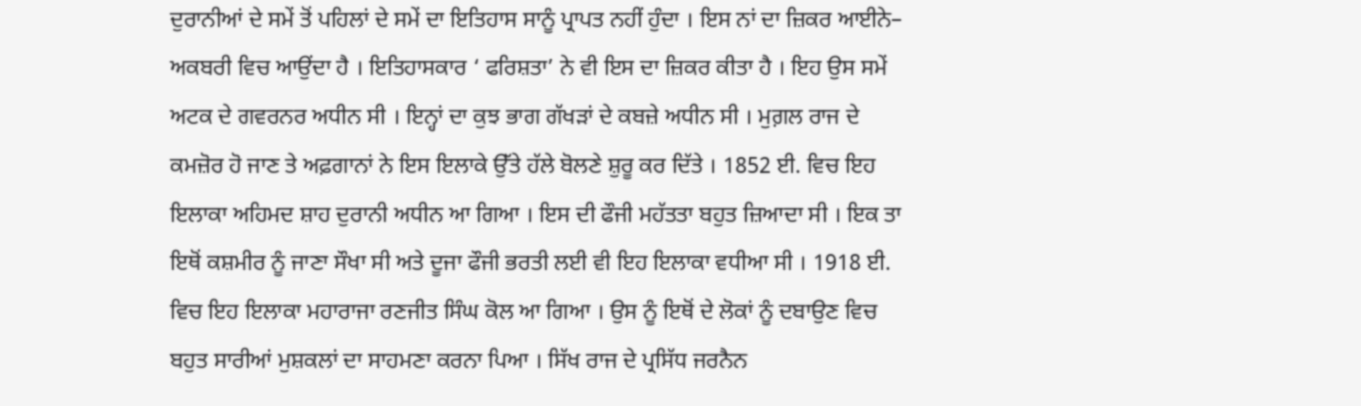ਦੁਰਾਨੀਆਂ ਦੇ ਸਮੇਂ ਤੋਂ ਪਹਿਲਾਂ ਦੇ ਸਮੇਂ ਦਾ ਇਤਿਹਾਸ ਸਾਨੂੰ ਪ੍ਰਾਪਤ ਨਹੀਂ ਹੁੰਦਾ । ਇਸ ਨਾਂ ਦਾ ਜ਼ਿਕਰ ਆਈਨੇ– ਅਕਬਰੀ ਵਿਚ ਆਉਂਦਾ ਹੈ । ਇਤਿਹਾਸਕਾਰ ‘ ਫਰਿਸ਼ਤਾ’ ਨੇ ਵੀ ਇਸ ਦਾ ਜ਼ਿਕਰ ਕੀਤਾ ਹੈ । ਇਹ ਉਸ ਸਮੇਂ ਅਟਕ ਦੇ ਗਵਰਨਰ ਅਧੀਨ ਸੀ । ਇਨ੍ਹਾਂ ਦਾ ਕੁਝ ਭਾਗ ਗੱਖੜਾਂ ਦੇ ਕਬਜ਼ੇ ਅਧੀਨ ਸੀ । ਮੁਗ਼ਲ ਰਾਜ ਦੇ ਕਮਜ਼ੋਰ ਹੋ ਜਾਣ ਤੇ ਅਫ਼ਗਾਨਾਂ ਨੇ ਇਸ ਇਲਾਕੇ ਉੱਤੇ ਹੱਲੇ ਬੋਲਣੇ ਸ਼ੁਰੂ ਕਰ ਦਿੱਤੇ । 1852 ਈ. ਵਿਚ ਇਹ ਇਲਾਕਾ ਅਹਿਮਦ ਸ਼ਾਹ ਦੁਰਾਨੀ ਅਧੀਨ ਆ ਗਿਆ । ਇਸ ਦੀ ਫੌਜੀ ਮਹੱਤਤਾ ਬਹੁਤ ਜ਼ਿਆਦਾ ਸੀ । ਇਕ ਤਾ ਇਥੋਂ ਕਸ਼ਮੀਰ ਨੂੰ ਜਾਣਾ ਸੌਖਾ ਸੀ ਅਤੇ ਦੂਜਾ ਫੌਜੀ ਭਰਤੀ ਲਈ ਵੀ ਇਹ ਇਲਾਕਾ ਵਧੀਆ ਸੀ । 1918 ਈ. ਵਿਚ ਇਹ ਇਲਾਕਾ ਮਹਾਰਾਜਾ ਰਣਜੀਤ ਸਿੰਘ ਕੋਲ ਆ ਗਿਆ । ਉਸ ਨੂੰ ਇਥੋਂ ਦੇ ਲੋਕਾਂ ਨੂੰ ਦਬਾਉਣ ਵਿਚ ਬਹੁਤ ਸਾਰੀਆਂ ਮੁਸ਼ਕਲਾਂ ਦਾ ਸਾਹਮਣਾ ਕਰਨਾ ਪਿਆ । ਸਿੱਖ ਰਾਜ ਦੇ ਪ੍ਰਸਿੱਧ ਜਰਨੈਨ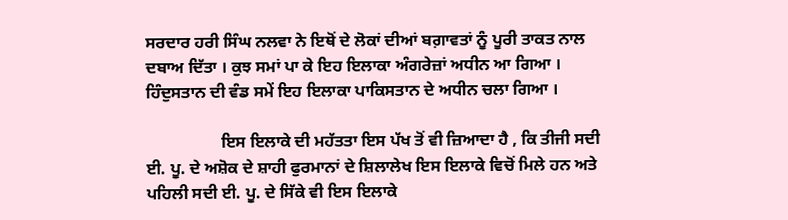ਸਰਦਾਰ ਹਰੀ ਸਿੰਘ ਨਲਵਾ ਨੇ ਇਥੋਂ ਦੇ ਲੋਕਾਂ ਦੀਆਂ ਬਗ਼ਾਵਤਾਂ ਨੂੰ ਪੂਰੀ ਤਾਕਤ ਨਾਲ ਦਬਾਅ ਦਿੱਤਾ । ਕੁਝ ਸਮਾਂ ਪਾ ਕੇ ਇਹ ਇਲਾਕਾ ਅੰਗਰੇਜ਼ਾਂ ਅਧੀਨ ਆ ਗਿਆ । ਹਿੰਦੁਸਤਾਨ ਦੀ ਵੰਡ ਸਮੇਂ ਇਹ ਇਲਾਕਾ ਪਾਕਿਸਤਾਨ ਦੇ ਅਧੀਨ ਚਲਾ ਗਿਆ ।

                  ਇਸ ਇਲਾਕੇ ਦੀ ਮਹੱਤਤਾ ਇਸ ਪੱਖ ਤੋਂ ਵੀ ਜ਼ਿਆਦਾ ਹੈ , ਕਿ ਤੀਜੀ ਸਦੀ ਈ. ਪੂ. ਦੇ ਅਸ਼ੋਕ ਦੇ ਸ਼ਾਹੀ ਫੁਰਮਾਨਾਂ ਦੇ ਸ਼ਿਲਾਲੇਖ ਇਸ ਇਲਾਕੇ ਵਿਚੋਂ ਮਿਲੇ ਹਨ ਅਤੇ ਪਹਿਲੀ ਸਦੀ ਈ. ਪੂ. ਦੇ ਸਿੱਕੇ ਵੀ ਇਸ ਇਲਾਕੇ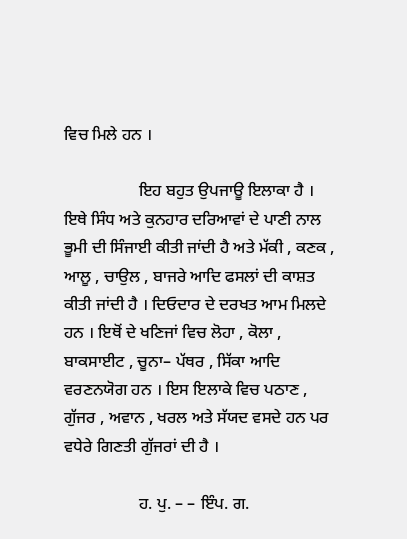ਵਿਚ ਮਿਲੇ ਹਨ ।

                  ਇਹ ਬਹੁਤ ਉਪਜਾਊ ਇਲਾਕਾ ਹੈ । ਇਥੇ ਸਿੰਧ ਅਤੇ ਕੁਨਹਾਰ ਦਰਿਆਵਾਂ ਦੇ ਪਾਣੀ ਨਾਲ ਭੂਮੀ ਦੀ ਸਿੰਜਾਈ ਕੀਤੀ ਜਾਂਦੀ ਹੈ ਅਤੇ ਮੱਕੀ , ਕਣਕ , ਆਲੂ , ਚਾਉਲ , ਬਾਜਰੇ ਆਦਿ ਫਸਲਾਂ ਦੀ ਕਾਸ਼ਤ ਕੀਤੀ ਜਾਂਦੀ ਹੈ । ਦਿਓਦਾਰ ਦੇ ਦਰਖਤ ਆਮ ਮਿਲਦੇ ਹਨ । ਇਥੋਂ ਦੇ ਖਣਿਜਾਂ ਵਿਚ ਲੋਹਾ , ਕੋਲਾ , ਬਾਕਸਾਈਟ , ਚੂਨਾ– ਪੱਥਰ , ਸਿੱਕਾ ਆਦਿ ਵਰਣਨਯੋਗ ਹਨ । ਇਸ ਇਲਾਕੇ ਵਿਚ ਪਠਾਣ , ਗੁੱਜਰ , ਅਵਾਨ , ਖਰਲ ਅਤੇ ਸੱਯਦ ਵਸਦੇ ਹਨ ਪਰ ਵਧੇਰੇ ਗਿਣਤੀ ਗੁੱਜਰਾਂ ਦੀ ਹੈ ।

                  ਹ. ਪੁ. – – ਇੰਪ. ਗ.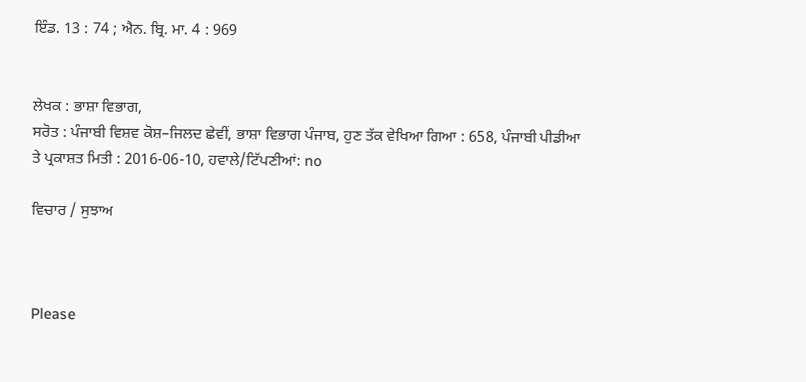ਇੰਡ. 13 : 74 ; ਐਨ. ਬ੍ਰਿ. ਮਾ. 4 : 969


ਲੇਖਕ : ਭਾਸ਼ਾ ਵਿਭਾਗ,
ਸਰੋਤ : ਪੰਜਾਬੀ ਵਿਸ਼ਵ ਕੋਸ਼–ਜਿਲਦ ਛੇਵੀਂ, ਭਾਸ਼ਾ ਵਿਭਾਗ ਪੰਜਾਬ, ਹੁਣ ਤੱਕ ਵੇਖਿਆ ਗਿਆ : 658, ਪੰਜਾਬੀ ਪੀਡੀਆ ਤੇ ਪ੍ਰਕਾਸ਼ਤ ਮਿਤੀ : 2016-06-10, ਹਵਾਲੇ/ਟਿੱਪਣੀਆਂ: no

ਵਿਚਾਰ / ਸੁਝਾਅ



Please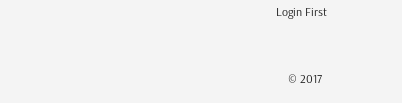Login First


    © 2017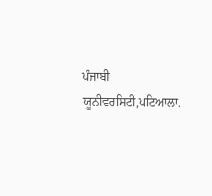ਪੰਜਾਬੀ ਯੂਨੀਵਰਸਿਟੀ,ਪਟਿਆਲਾ.